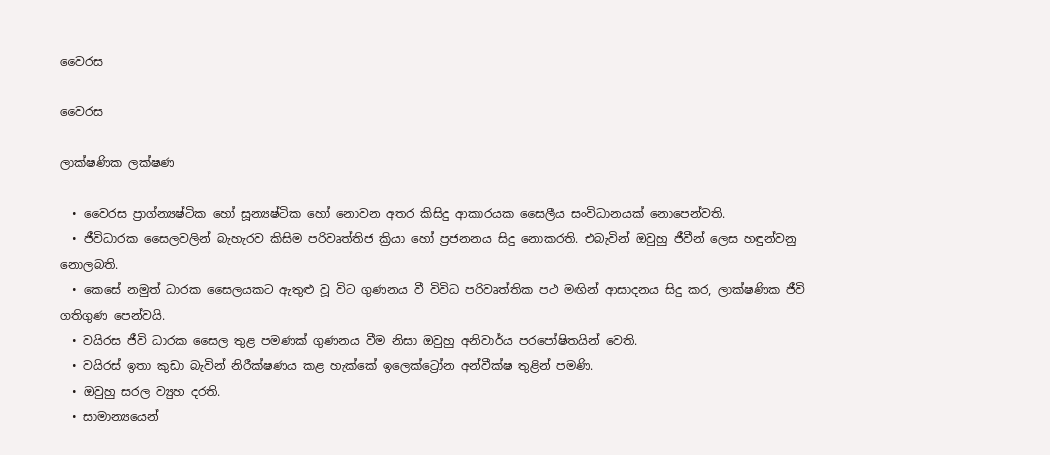වෛරස

වෛරස

ලාක්ෂණික ලක්ෂණ

  • වෛරස ප්‍රාග්න්‍යෂ්ටික හෝ සූන්‍යෂ්ටික හෝ නොවන අතර කිසිදු ආකාරයක සෛලීය සංවිධානයක් නොපෙන්වති.
  • ජීවිධාරක සෛලවලින් බැහැරව කිසිම පරිවෘත්තිජ ක්‍රියා හෝ ප්‍රජනනය සිදු නොකරති. එබැවින් ඔවුහු ජීවීන් ලෙස හඳුන්වනු නොලබති.
  • කෙසේ නමුත් ධාරක සෛලයකට ඇතුළු වූ විට ගුණනය වී විවිධ පරිවෘත්තික පථ මඟින් ආසාදනය සිදු කර, ලාක්ෂණික ජීවි ගතිගුණ පෙන්වයි.
  • වයිරස ජීවි ධාරක සෛල තුළ පමණක් ගුණනය වීම නිසා ඔවුහු අනිවාර්ය පරපෝෂිතයින් වෙති.
  • වයිරස් ඉතා කුඩා බැවින් නිරීක්ෂණය කළ හැක්කේ ඉලෙක්ට්‍රෝන අන්වීක්ෂ තුළින් පමණි.
  • ඔවුහු සරල ව්‍යුහ දරති.
  • සාමාන්‍යයෙන්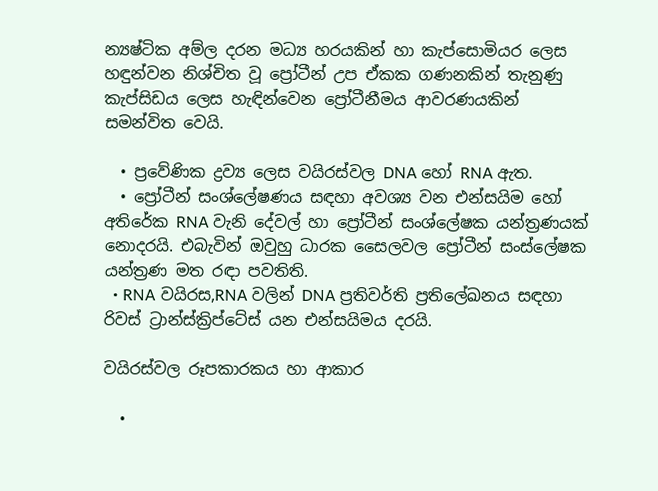න්‍යෂ්ටික අම්ල දරන මධ්‍ය හරයකින් හා කැප්සොමියර ලෙස හඳුන්වන නිශ්චිත වූ ප්‍රෝටීන් උප ඒකක ගණනකින් තැනුණු කැප්සිඩය ලෙස හැඳින්වෙන ප්‍රෝටීනීමය ආවරණයකින් සමන්විත වෙයි.

  • ප්‍රවේණික ද්‍රව්‍ය ලෙස වයිරස්වල DNA හෝ RNA ඇත.
  • ප්‍රෝටීන් සංශ්ලේෂණය සඳහා අවශ්‍ය වන එන්සයිම හෝ අතිරේක RNA වැනි දේවල් හා ප්‍රෝටීන් සංශ්ලේෂක යන්ත්‍රණයක් නොදරයි. එබැවින් ඔවුහු ධාරක සෛලවල ප්‍රෝටීන් සංස්ලේෂක යන්ත්‍රණ මත රඳා පවතිති.
  • RNA වයිරස,RNA වලින් DNA ප්‍රතිවර්ති ප්‍රතිලේඛනය සඳහා රිවස් ට්‍රාන්ස්ක්‍රිප්ටේස් යන එන්සයිමය දරයි.

වයිරස්වල රූපකාරකය හා ආකාර

  •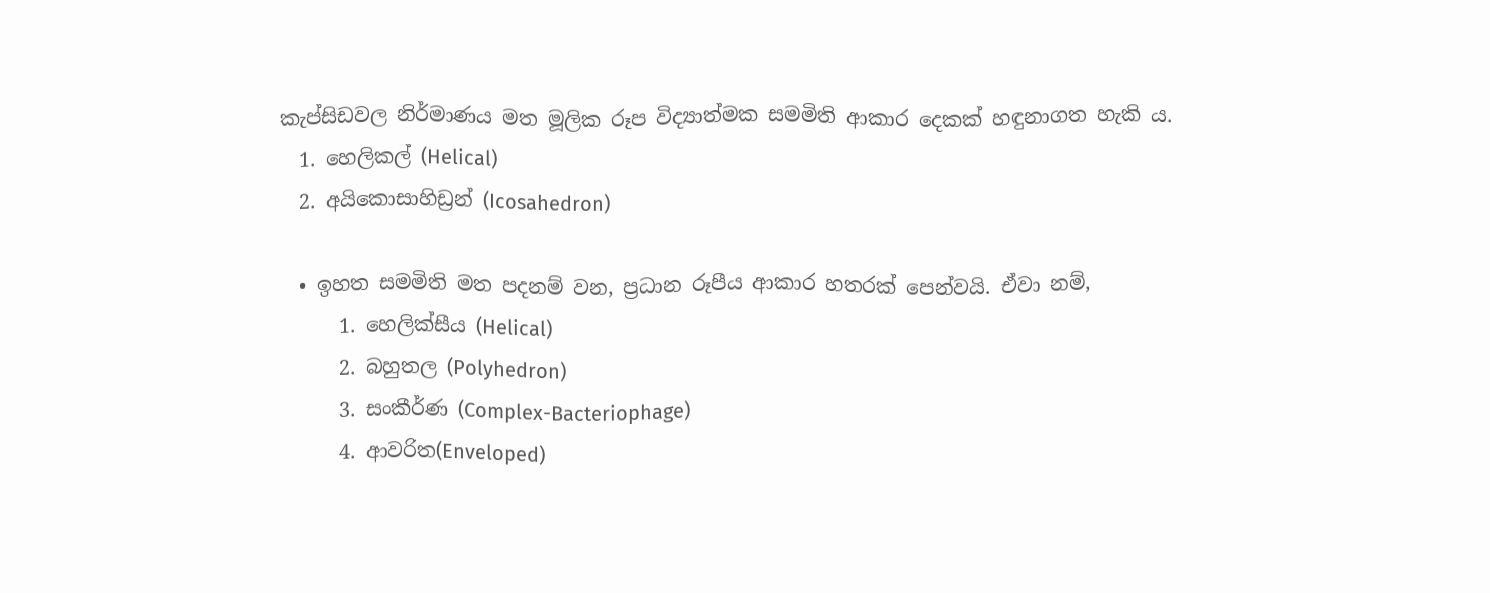කැප්සිඩවල නිර්මාණය මත මූලික රූප විද්‍යාත්මක සමමිති ආකාර දෙකක් හඳුනාගත හැකි ය.
  1. හෙලිකල් (Helical)
  2. අයිකොසාහිඩ්‍රන් (Icosahedron)

  • ඉහත සමමිති මත පදනම් වන, ප්‍රධාන රූපීය ආකාර හතරක් පෙන්වයි. ඒවා නම්,
      1. හෙලික්සීය (Helical)
      2. බහුතල (Polyhedron)
      3. සංකීර්ණ (Complex-Bacteriophage)
      4. ආවරිත(Enveloped)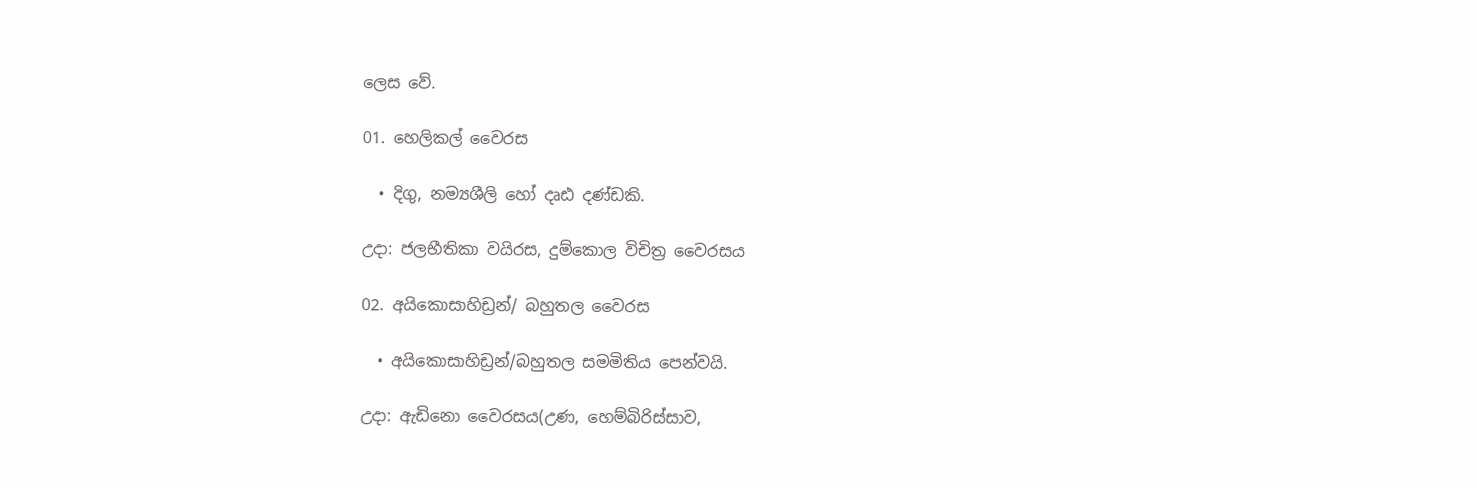ලෙස වේ.

01. හෙලිකල් වෛරස

  • දිගු, නම්‍යශීලි හෝ දෘඪ දණ්ඩකි.

උදා: ජලභීතිකා වයිරස, දුම්කොල විචිත්‍ර වෛරසය

02. අයිකොසාහිඩ්‍රන්/ බහුතල වෛරස

  • අයිකොසාහිඩ්‍රන්/බහුතල සමමිතිය පෙන්වයි.

උදා: ඇඩිනො වෛරසය(උණ, හෙම්බිරිස්සාව,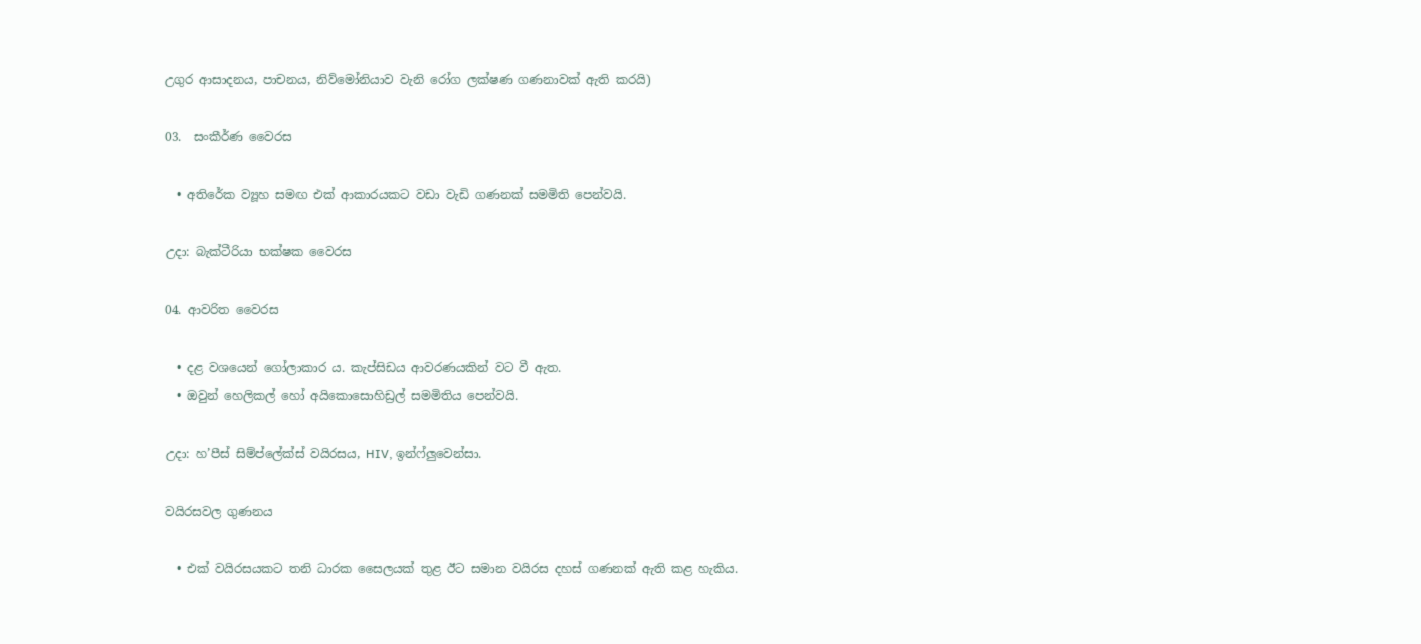උගුර ආසාදනය, පාචනය, නිව්මෝනියාව වැනි රෝග ලක්ෂණ ගණනාවක් ඇති කරයි)

03.  සංකීර්ණ වෛරස

  • අතිරේක ව්‍යූහ සමඟ එක් ආකාරයකට වඩා වැඩි ගණනක් සමමිති පෙන්වයි.

උදා: බැක්ටීරියා භක්ෂක වෛරස

04. ආවරිත වෛරස

  • දළ වශයෙන් ගෝලාකාර ය. කැප්සිඩය ආවරණයකින් වට වී ඇත.
  • ඔවුන් හෙලිකල් හෝ අයිකොසොහිඩ්‍රල් සමමිතිය පෙන්වයි.

උදා: හ’පීස් සිම්ප්ලේක්ස් වයිරසය, HIV, ඉන්ෆ්ලුවෙන්සා.

වයිරසවල ගුණනය

  • එක් වයිරසයකට තනි ධාරක සෛලයක් තුළ ඊට සමාන වයිරස දහස් ගණනක් ඇති කළ හැකිය.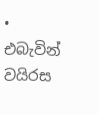• එබැවින් වයිරස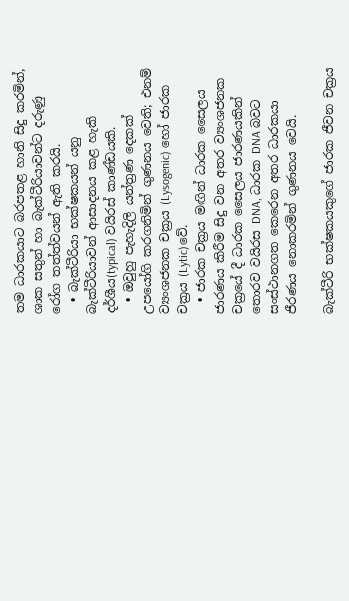තම ධාරකයාට බරපතළ හානි සිදු කරමින්, ශාක සතුන් හා බැක්ටීරියාවන්ට දරුණු රෝග තත්ත්වයන් ඇති කරයි.
  • බැක්ටීරියා භක්ෂකයන් යනු බැක්ටීරියාවන් ආසාදනය කළ හැකි දර්ශීය(typical) වයිරස් කාණ්ඩයකි.
  • ඔවුහු පැහැදිලි යන්ත්‍රණ දෙකක් උපයෝගි කරගනිමින් ගුණනය වෙති; එනම් ව්‍යංශජනක චක්‍රය (Lysogenic) හෝ ජාරක චක්‍රය (Lytic)වේ.
  • ජාරක චක්‍රය මඟින් ධාරක සෛලය ජාරණය කිරීම සිදු වන අතර ව්‍යංශජනක චක්‍රයේ දී ධාරක සෛලය ජාරණයකින් තොරව වයිරස DNA, ධාරක DNA බවට සංස්ථානගත කෙරෙන අතර ධාරකයා ජීරණය නොකරමින් ගුණනය වෙයි.

බැක්ටීරි භක්ෂකයකුගේ ජාරක ජීවන චක්‍රය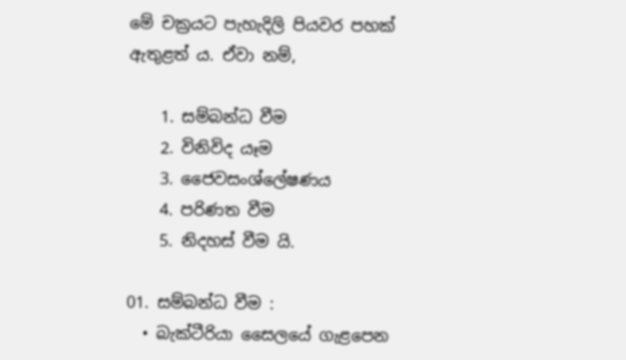මේ චක්‍රයට පැහැදිලි පියවර පහක් ඇතුළත් ය. ඒවා නම්,

    1. සම්බන්ධ වීම
    2. විනිවිද යෑම
    3. ජෛවසංශ්ලේෂණය
    4. පරිණත වීම
    5. නිදහස් වීම යි.

01. සම්බන්ධ වීම :
  • බැක්ටීරියා සෛලයේ ගැළපෙන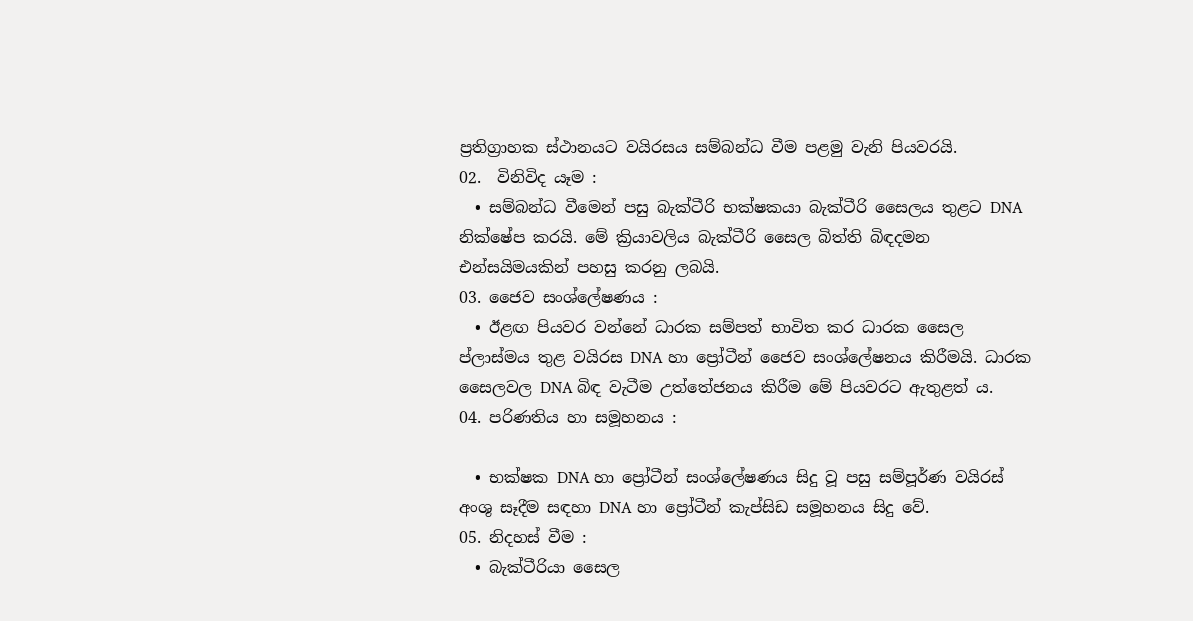ප්‍රතිග්‍රාහක ස්ථානයට වයිරසය සම්බන්ධ වීම පළමු වැනි පියවරයි.
02.  විනිවිද යෑම :
  • සම්බන්ධ වීමෙන් පසු බැක්ටීරි භක්ෂකයා බැක්ටීරි සෛලය තුළට DNA නික්ෂේප කරයි. මේ ක්‍රියාවලිය බැක්ටීරි සෛල බිත්ති බිඳදමන එන්සයිමයකින් පහසු කරනු ලබයි.
03. ජෛව සංශ්ලේෂණය :
  • ඊළඟ පියවර වන්නේ ධාරක සම්පත් භාවිත කර ධාරක සෛල ප්ලාස්මය තුළ වයිරස DNA හා ප්‍රෝටීන් ජෛව සංශ්ලේෂනය කිරීමයි. ධාරක සෛලවල DNA බිඳ වැටීම උත්තේජනය කිරීම මේ පියවරට ඇතුළත් ය.
04. පරිණතිය හා සමූහනය :

  • භක්ෂක DNA හා ප්‍රෝටීන් සංශ්ලේෂණය සිදු වූ පසු සම්පූර්ණ වයිරස් අංශු සෑදීම සඳහා DNA හා ප්‍රෝටීන් කැප්සිඩ සමූහනය සිදු වේ.
05. නිදහස් වීම :
  • බැක්ටීරියා සෛල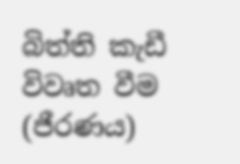බිත්ති කැඩී විවෘත වීම (ජීරණය)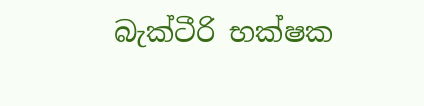බැක්ටීරි භක්ෂක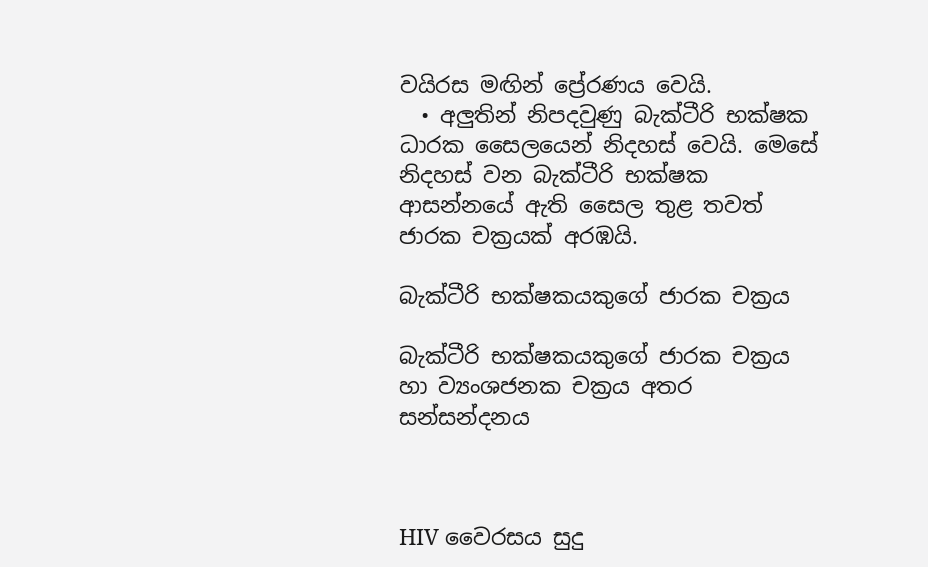වයිරස මඟින් ප්‍රේරණය වෙයි.
  • අලුතින් නිපදවුණු බැක්ටීරි භක්ෂක ධාරක සෛලයෙන් නිදහස් වෙයි. මෙසේ නිදහස් වන බැක්ටීරි භක්ෂක ආසන්නයේ ඇති සෛල තුළ තවත් ජාරක චක්‍රයක් අරඹයි.

බැක්ටීරි භක්ෂකයකුගේ ජාරක චක්‍රය

බැක්ටීරි භක්ෂකයකුගේ ජාරක චක්‍රය හා ව්‍යංශජනක චක්‍රය අතර සන්සන්දනය



HIV වෛරසය සුදු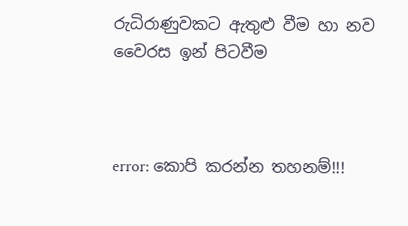රුධිරාණුවකට ඇතුළු වීම හා නව වෛරස ඉන් පිටවීම



error: කොපි කරන්න තහනම්!!!